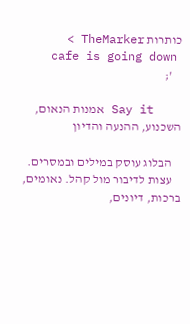כותרות TheMarker >
    cafe is going down
    ';

    Say it אמנות הנאום, השכנוע, ההנעה והדיון

    הבלוג עוסק במילים ובמסרים.
    עצות לדיבור מול קהל. נאומים, ברכות, דיונים,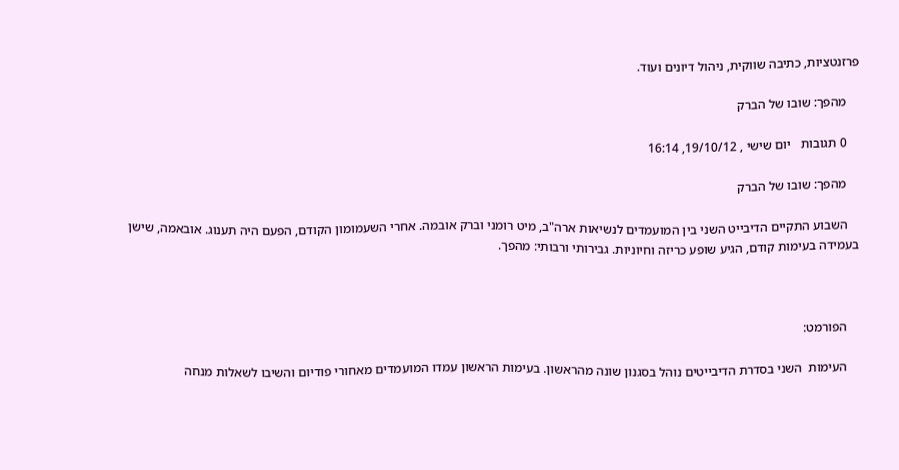פרזנטציות, כתיבה שווקית, ניהול דיונים ועוד.

    מהפך: שובו של הברק

    0 תגובות   יום שישי , 19/10/12, 16:14

    מהפך: שובו של הברק

    השבוע התקיים הדיבייט השני בין המועמדים לנשיאות ארה"ב, מיט רומני וברק אובמה. אחרי השעמומון הקודם, הפעם היה תענוג. אובאמה, שישן בעמידה בעימות קודם, הגיע שופע כריזה וחיוניות. גבירותי ורבותי: מהפך.



    הפורמט:

    העימות  השני בסדרת הדיבייטים נוהל בסגנון שונה מהראשון. בעימות הראשון עמדו המועמדים מאחורי פודיום והשיבו לשאלות מנחה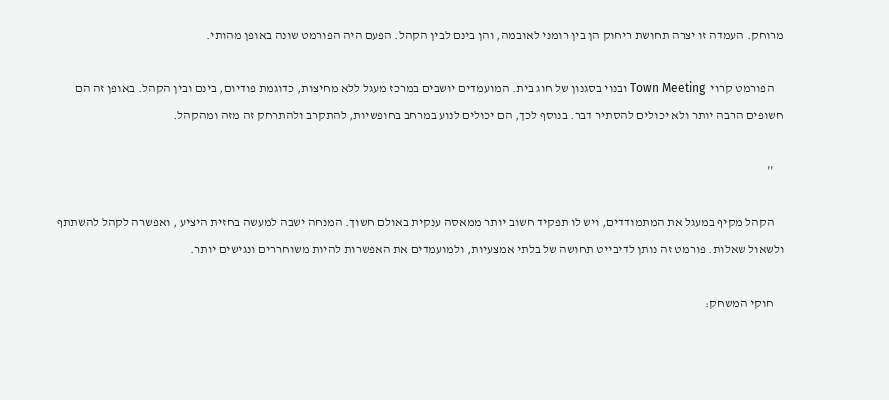מרוחק. העמדה זו יצרה תחושת ריחוק הן בין רומני לאובמה, והן בינם לבין הקהל. הפעם היה הפורמט שונה באופן מהותי.

    הפורמט קרוי  Town Meeting ובנוי בסגנון של חוג בית. המועמדים יושבים במרכז מעגל ללא מחיצות, כדוגמת פודיום, בינם ובין הקהל. באופן זה הם חשופים הרבה יותר ולא יכולים להסתיר דבר. בנוסף לכך, הם יכולים לנוע במרחב בחופשיות, להתקרב ולהתרחק זה מזה ומהקהל.

    ''

    הקהל מקיף במעגל את המתמודדים, ויש לו תפקיד חשוב יותר ממאסה ענקית באולם חשוך. המנחה ישבה למעשה בחזית היציע , ואפשרה לקהל להשתתף ולשאול שאלות. פורמט זה נותן לדיבייט תחושה של בלתי אמצעיות, ולמועמדים את האפשרות להיות משוחררים ונגישים יותר.

    חוקי המשחק: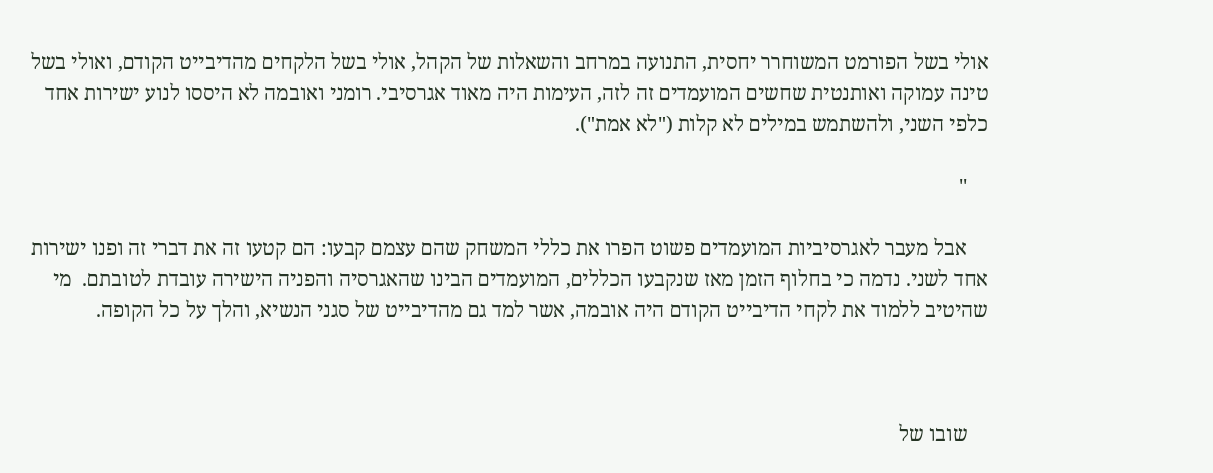אולי בשל הפורמט המשוחרר יחסית, התנועה במרחב והשאלות של הקהל, אולי בשל הלקחים מהדיבייט הקודם, ואולי בשל טינה עמוקה ואותנטית שחשים המועמדים זה לזה, העימות היה מאוד אגרסיבי. רומני ואובמה לא היססו לנוע ישירות אחד כלפי השני, ולהשתמש במילים לא קלות ("לא אמת").

    ''

    אבל מעבר לאגרסיביות המועמדים פשוט הפרו את כללי המשחק שהם עצמם קבעו: הם קטעו זה את דברי זה ופנו ישירות אחד לשני. נדמה כי בחלוף הזמן מאז שנקבעו הכללים, המועמדים הבינו שהאגרסיה והפניה הישירה עובדת לטובתם.  מי שהיטיב ללמוד את לקחי הדיבייט הקודם היה אובמה, אשר למד גם מהדיבייט של סגני הנשיא, והלך על כל הקופה.



    שובו של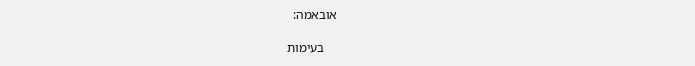אובאמה:

    בעימות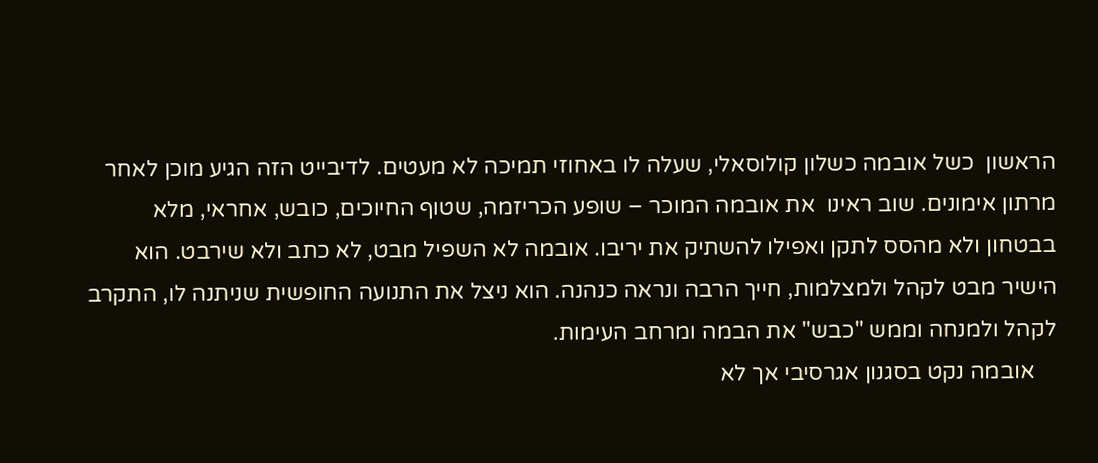הראשון  כשל אובמה כשלון קולוסאלי, שעלה לו באחוזי תמיכה לא מעטים. לדיבייט הזה הגיע מוכן לאחר מרתון אימונים. שוב ראינו  את אובמה המוכר – שופע הכריזמה, שטוף החיוכים, כובש, אחראי, מלא בבטחון ולא מהסס לתקן ואפילו להשתיק את יריבו. אובמה לא השפיל מבט, לא כתב ולא שירבט. הוא הישיר מבט לקהל ולמצלמות, חייך הרבה ונראה כנהנה. הוא ניצל את התנועה החופשית שניתנה לו, התקרב לקהל ולמנחה וממש "כבש" את הבמה ומרחב העימות.
    אובמה נקט בסגנון אגרסיבי אך לא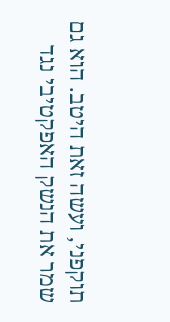תוקפני, ועשה זאת היטב. הוא גם שמר את הנשק האפקטיבי נגד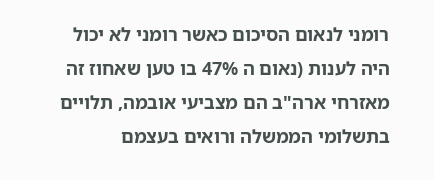רומני לנאום הסיכום כאשר רומני לא יכול היה לענות (נאום ה 47% בו טען שאחוז זה מאזרחי ארה"ב הם מצביעי אובמה, תלויים בתשלומי הממשלה ורואים בעצמם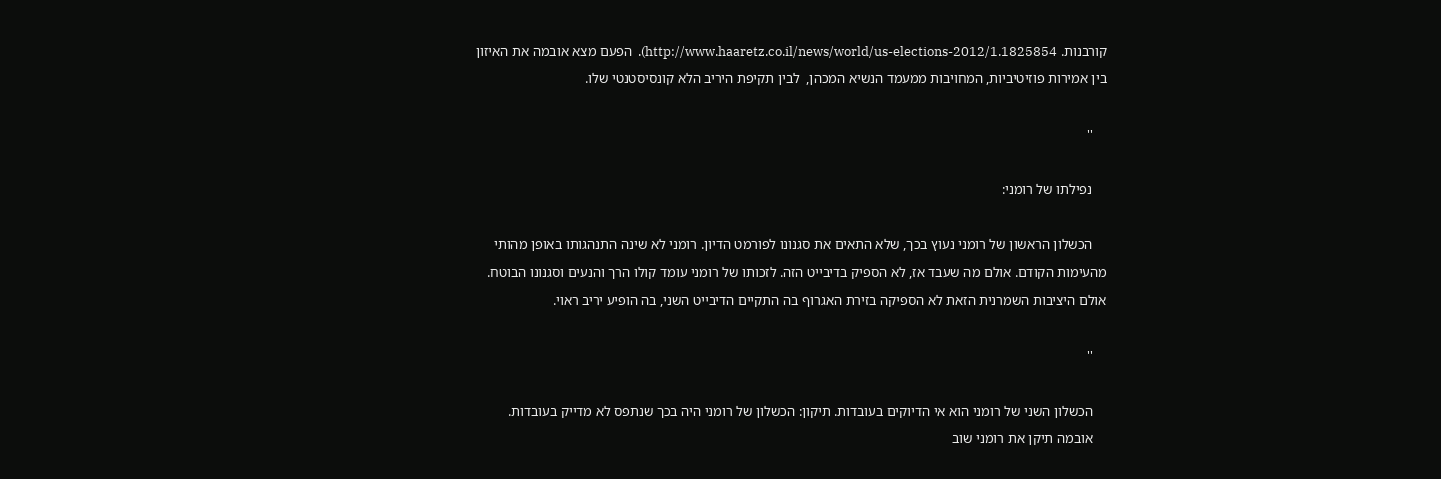קורבנות. http://www.haaretz.co.il/news/world/us-elections-2012/1.1825854).  הפעם מצא אובמה את האיזון  בין אמירות פוזיטיביות, המחויבות ממעמד הנשיא המכהן,  לבין תקיפת היריב הלא קונסיסטנטי שלו.

    ''

    נפילתו של רומני:

    הכשלון הראשון של רומני נעוץ בכך, שלא התאים את סגנונו לפורמט הדיון. רומני לא שינה התנהגותו באופן מהותי מהעימות הקודם. אולם מה שעבד אז, לא הספיק בדיבייט הזה. לזכותו של רומני עומד קולו הרך והנעים וסגנונו הבוטח. אולם היציבות השמרנית הזאת לא הספיקה בזירת האגרוף בה התקיים הדיבייט השני, בה הופיע יריב ראוי.

    ''

    הכשלון השני של רומני הוא אי הדיוקים בעובדות. תיקון: הכשלון של רומני היה בכך שנתפס לא מדייק בעובדות.
    אובמה תיקן את רומני שוב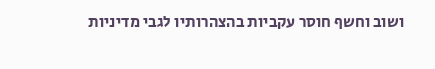ושוב וחשף חוסר עקביות בהצהרותיו לגבי מדיניות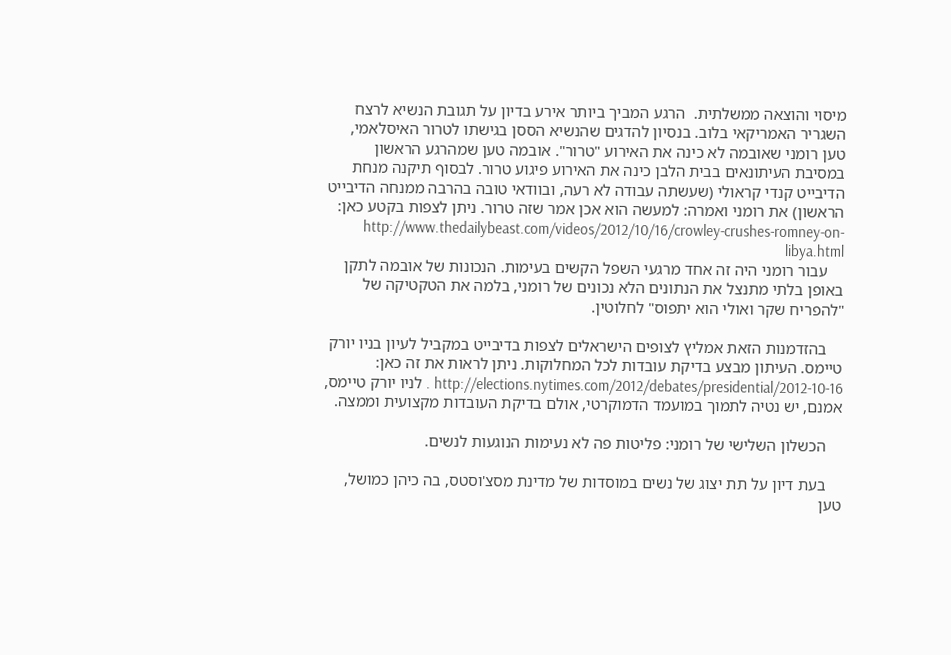מיסוי והוצאה ממשלתית.  הרגע המביך ביותר אירע בדיון על תגובת הנשיא לרצח השגריר האמריקאי בלוב. בנסיון להדגים שהנשיא הססן בגישתו לטרור האיסלאמי,  טען רומני שאובמה לא כינה את האירוע "טרור". אובמה טען שמהרגע הראשון במסיבת העיתונאים בבית הלבן כינה את האירוע פיגוע טרור. לבסוף תיקנה מנחת הדיבייט קנדי קראולי (שעשתה עבודה לא רעה, ובוודאי טובה בהרבה ממנחה הדיבייט הראשון) את רומני ואמרה: למעשה הוא אכן אמר שזה טרור. ניתן לצפות בקטע כאן: http://www.thedailybeast.com/videos/2012/10/16/crowley-crushes-romney-on-libya.html
    עבור רומני היה זה אחד מרגעי השפל הקשים בעימות. הנכונות של אובמה לתקן באופן בלתי מתנצל את הנתונים הלא נכונים של רומני, בלמה את הטקטיקה של "להפריח שקר ואולי הוא יתפוס" לחלוטין.

    בהזדמנות הזאת אמליץ לצופים הישראלים לצפות בדיבייט במקביל לעיון בניו יורק טיימס. העיתון מבצע בדיקת עובדות לכל המחלוקות. ניתן לראות את זה כאן: http://elections.nytimes.com/2012/debates/presidential/2012-10-16 . לניו יורק טיימס, אמנם, יש נטיה לתמוך במועמד הדמוקרטי, אולם בדיקת העובדות מקצועית וממצה.

    הכשלון השלישי של רומני: פליטות פה לא נעימות הנוגעות לנשים.

    בעת דיון על תת יצוג של נשים במוסדות של מדינת מסצ'וסטס, בה כיהן כמושל, טען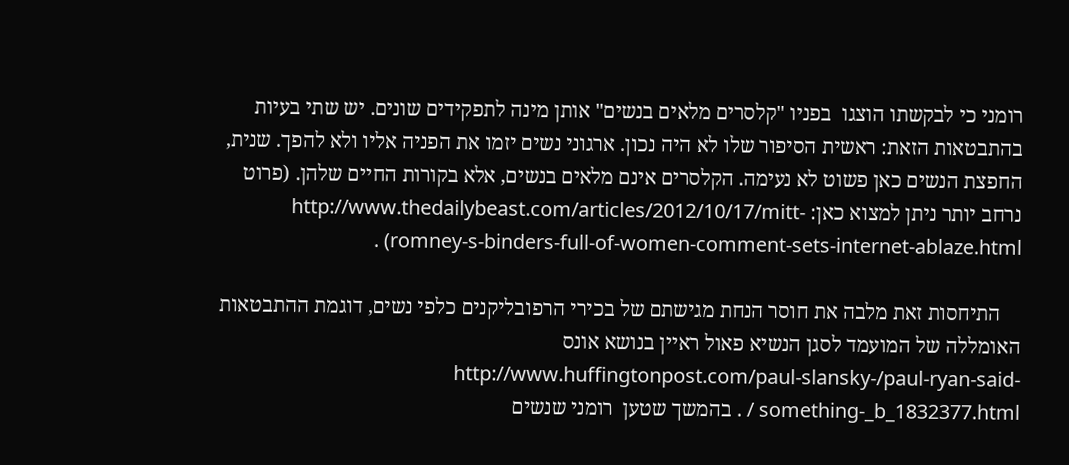רומני כי לבקשתו הוצגו  בפניו "קלסרים מלאים בנשים" אותן מינה לתפקידים שונים. יש שתי בעיות בהתבטאות הזאת: ראשית הסיפור שלו לא היה נכון. ארגוני נשים יזמו את הפניה אליו ולא להפך. שנית, החפצת הנשים כאן פשוט לא נעימה. הקלסרים אינם מלאים בנשים, אלא בקורות החיים שלהן. (פרוט נרחב יותר ניתן למצוא כאן: http://www.thedailybeast.com/articles/2012/10/17/mitt-romney-s-binders-full-of-women-comment-sets-internet-ablaze.html) .

    התיחסות זאת מלבה את חוסר הנחת מגישתם של בכירי הרפובליקנים כלפי נשים, דוגמת ההתבטאות האומללה של המועמד לסגן הנשיא פאול ראיין בנושא אונס  http://www.huffingtonpost.com/paul-slansky-/paul-ryan-said-something-_b_1832377.html / . בהמשך שטען  רומני שנשים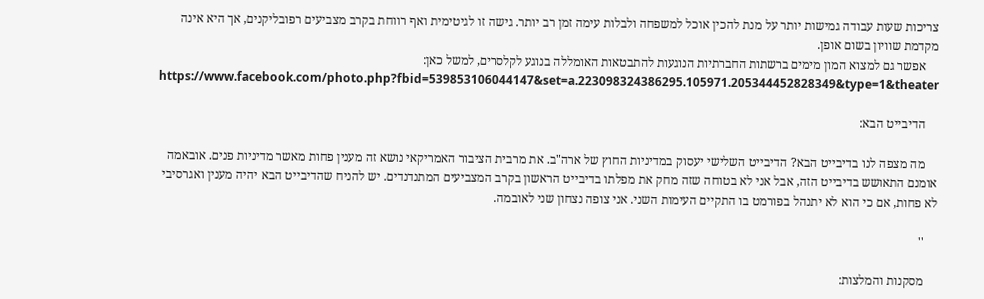צריכות שעות עבודה גמישות יותר על מנת להכין אוכל למשפחה ולבלות עימה זמן רב יותר. גישה זו לגיטימית ואף רווחת בקרב מצביעים רפובליקנים, אך היא אינה מקדמת שוויון בשום אופן.
    אפשר גם למצוא המון מימים ברשתות החברתיות הנוגעות להתבטאות האומללה בנוגע לקלסרים, למשל כאן: https://www.facebook.com/photo.php?fbid=539853106044147&set=a.223098324386295.105971.205344452828349&type=1&theater

    הדיבייט הבא:

    מה מצפה לנו בדיבייט הבא? הדיבייט השלישי יעסוק במדיניות החוץ של ארה"ב. את מרבית הציבור האמריקאי נושא זה מענין פחות מאשר מדיניות פנים. אובאמה אומנם התאושש בדיבייט הזה, אבל אני לא בטוחה שזה מחק את מפלתו בדיבייט הראשון בקרב המצביעים המתנדנדים. יש להניח שהדיבייט הבא יהיה מענין ואגרסיבי לא פחות, אם כי הוא לא יתנהל בפורמט בו התקיים העימות השני. אני צופה נצחון שני לאובמה.

    ''

    מסקנות והמלצות: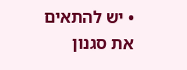• יש להתאים את סגנון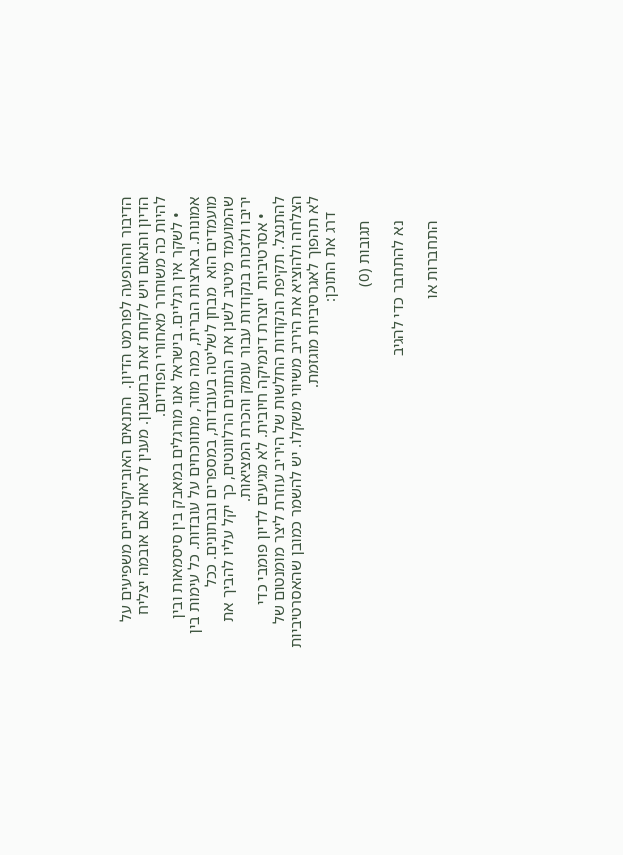הדיבור וההופעה לפורמט הדיון.  התנאים האובייקטיביים משפיעים על הדיון והנאום ויש לקחת זאת בחשבון. מענין לראות אם אובמה יצליח להיות כה משוחרר מאחורי הפודיום.
    • לשקר אין רגליים. בישראל אנו מורגלים במאבק בין סיסמאות ובין אמונות. בארצות הברית, כמה מוזר, מתווכחים על עובדות. כל עימות בין מועמדים הוא  מבחן לשליטה בעובדות, במספרים ובנתונים. ככל שהמועמד מיטיב לשנן את הנתונים הרלוונטים, כך יקל עליו להביך את יריבו ולזכות בנקודות עבור עומק והכרת המציאות.
    • אסרטיביות  יוצרת דינמיקה חיובית. לא מגיעים לדיון פומבי כדי להתנצל. תקיפת הנקודות החלשות של היריב עוזרת ליצר מומנטום של הצלחה ולהוציא את היריב משיווי משקלו. יש להשמר כמובן שהאסרטיביות לא תהפוך לאגרסיביות מוגזמת.
    דרג את התוכן:

      תגובות (0)

      נא להתחבר כדי להגיב

      התחברות או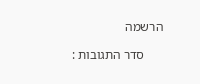הרשמה

      סדר התגובות :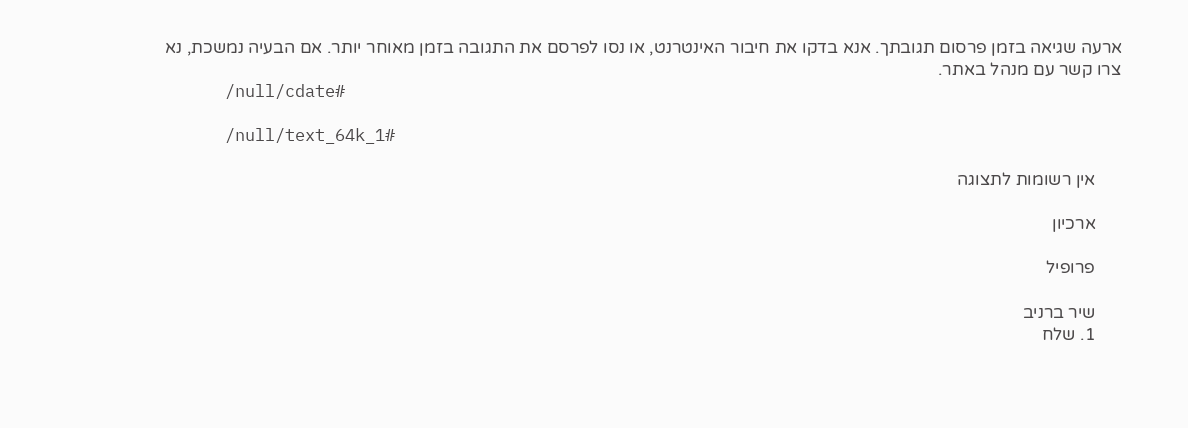ארעה שגיאה בזמן פרסום תגובתך. אנא בדקו את חיבור האינטרנט, או נסו לפרסם את התגובה בזמן מאוחר יותר. אם הבעיה נמשכת, נא צרו קשר עם מנהל באתר.
      /null/cdate#

      /null/text_64k_1#

      אין רשומות לתצוגה

      ארכיון

      פרופיל

      שיר ברניב
      1. שלח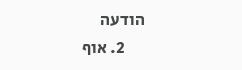הודעה
      2. אוף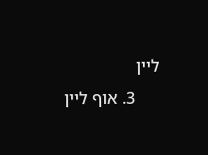ליין
      3. אוף ליין